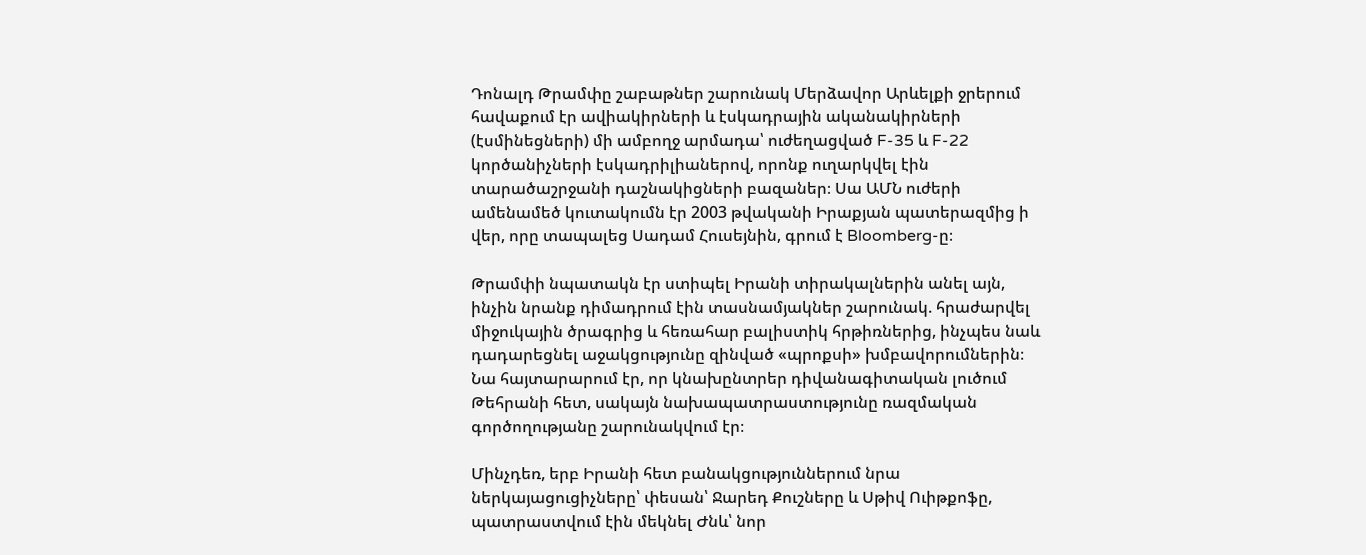Դոնալդ Թրամփը շաբաթներ շարունակ Մերձավոր Արևելքի ջրերում հավաքում էր ավիակիրների և էսկադրային ականակիրների (էսմինեցների) մի ամբողջ արմադա՝ ուժեղացված F-35 և F-22 կործանիչների էսկադրիլիաներով, որոնք ուղարկվել էին տարածաշրջանի դաշնակիցների բազաներ։ Սա ԱՄՆ ուժերի ամենամեծ կուտակումն էր 2003 թվականի Իրաքյան պատերազմից ի վեր, որը տապալեց Սադամ Հուսեյնին, գրում է Bloomberg-ը։

Թրամփի նպատակն էր ստիպել Իրանի տիրակալներին անել այն, ինչին նրանք դիմադրում էին տասնամյակներ շարունակ. հրաժարվել միջուկային ծրագրից և հեռահար բալիստիկ հրթիռներից, ինչպես նաև դադարեցնել աջակցությունը զինված «պրոքսի» խմբավորումներին։ Նա հայտարարում էր, որ կնախընտրեր դիվանագիտական լուծում Թեհրանի հետ, սակայն նախապատրաստությունը ռազմական գործողությանը շարունակվում էր։

Մինչդեռ, երբ Իրանի հետ բանակցություններում նրա ներկայացուցիչները՝ փեսան՝ Ջարեդ Քուշները և Սթիվ Ուիթքոֆը, պատրաստվում էին մեկնել Ժնև՝ նոր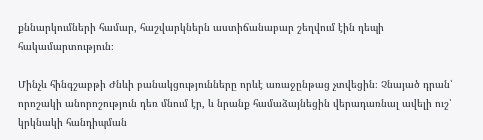քննարկումների համար, հաշվարկներն աստիճանաբար շեղվում էին դեպի հակամարտություն։

Մինչև հինգշաբթի Ժնևի բանակցությունները որևէ առաջընթաց չտվեցին։ Չնայած դրան՝ որոշակի անորոշություն դեռ մնում էր, և նրանք համաձայնեցին վերադառնալ ավելի ուշ՝ կրկնակի հանդիպման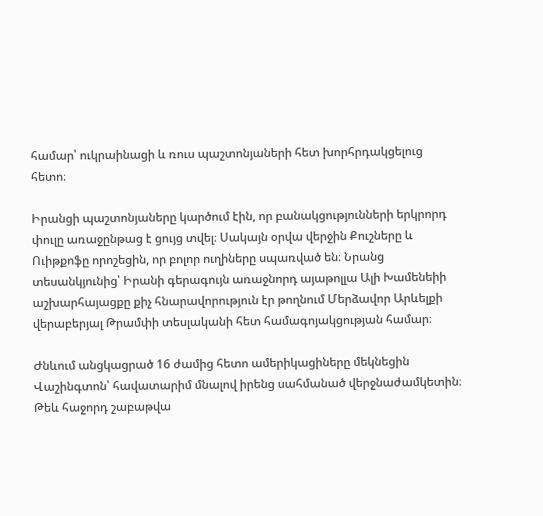համար՝ ուկրաինացի և ռուս պաշտոնյաների հետ խորհրդակցելուց հետո։

Իրանցի պաշտոնյաները կարծում էին, որ բանակցությունների երկրորդ փուլը առաջընթաց է ցույց տվել։ Սակայն օրվա վերջին Քուշները և Ուիթքոֆը որոշեցին, որ բոլոր ուղիները սպառված են։ Նրանց տեսանկյունից՝ Իրանի գերագույն առաջնորդ այաթոլլա Ալի Խամենեիի աշխարհայացքը քիչ հնարավորություն էր թողնում Մերձավոր Արևելքի վերաբերյալ Թրամփի տեսլականի հետ համագոյակցության համար։

Ժնևում անցկացրած 16 ժամից հետո ամերիկացիները մեկնեցին Վաշինգտոն՝ հավատարիմ մնալով իրենց սահմանած վերջնաժամկետին։ Թեև հաջորդ շաբաթվա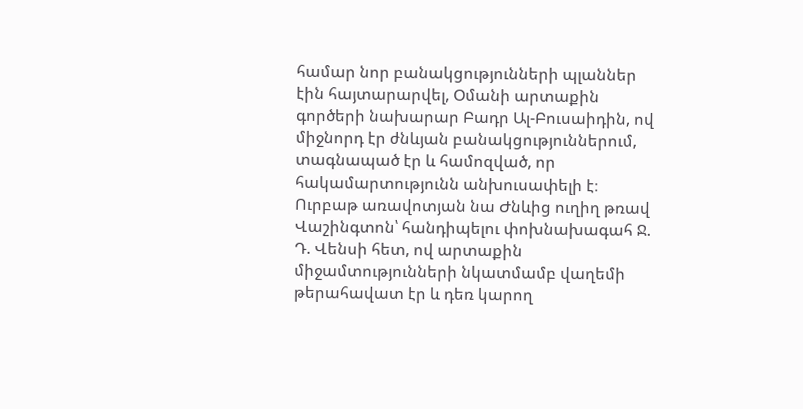համար նոր բանակցությունների պլաններ էին հայտարարվել, Օմանի արտաքին գործերի նախարար Բադր Ալ-Բուսաիդին, ով միջնորդ էր ժնևյան բանակցություններում, տագնապած էր և համոզված, որ հակամարտությունն անխուսափելի է։ Ուրբաթ առավոտյան նա Ժնևից ուղիղ թռավ Վաշինգտոն՝ հանդիպելու փոխնախագահ Ջ. Դ. Վենսի հետ, ով արտաքին միջամտությունների նկատմամբ վաղեմի թերահավատ էր և դեռ կարող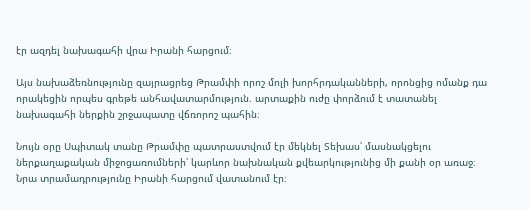էր ազդել նախագահի վրա Իրանի հարցում։

Այս նախաձեռնությունը զայրացրեց Թրամփի որոշ մոլի խորհրդականների, որոնցից ոմանք դա որակեցին որպես գրեթե անհավատարմություն. արտաքին ուժը փորձում է տատանել նախագահի ներքին շրջապատը վճռորոշ պահին։

Նույն օրը Սպիտակ տանը Թրամփը պատրաստվում էր մեկնել Տեխաս՝ մասնակցելու ներքաղաքական միջոցառումների՝ կարևոր նախնական քվեարկությունից մի քանի օր առաջ։ Նրա տրամադրությունը Իրանի հարցում վատանում էր։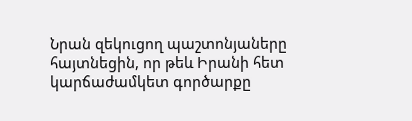Նրան զեկուցող պաշտոնյաները հայտնեցին, որ թեև Իրանի հետ կարճաժամկետ գործարքը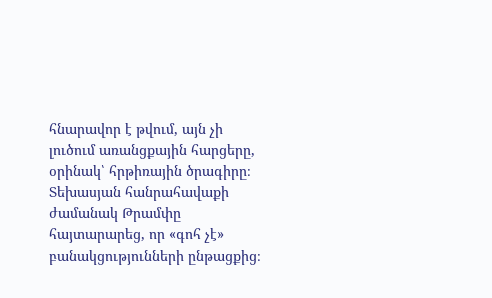հնարավոր է թվում, այն չի լուծում առանցքային հարցերը, օրինակ՝ հրթիռային ծրագիրը։ Տեխասյան հանրահավաքի ժամանակ Թրամփը հայտարարեց, որ «գոհ չէ» բանակցությունների ընթացքից։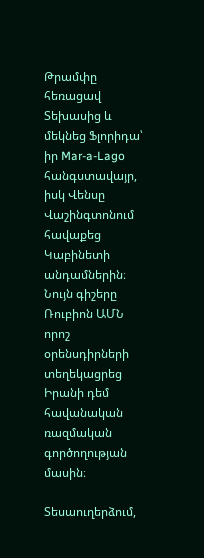Թրամփը հեռացավ Տեխասից և մեկնեց Ֆլորիդա՝ իր Mar-a-Lago հանգստավայր, իսկ Վենսը Վաշինգտոնում հավաքեց Կաբինետի անդամներին։ Նույն գիշերը Ռուբիոն ԱՄՆ որոշ օրենսդիրների տեղեկացրեց Իրանի դեմ հավանական ռազմական գործողության մասին։

Տեսաուղերձում,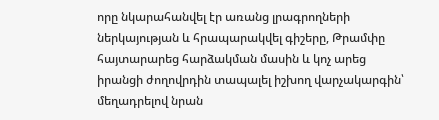որը նկարահանվել էր առանց լրագրողների ներկայության և հրապարակվել գիշերը, Թրամփը հայտարարեց հարձակման մասին և կոչ արեց իրանցի ժողովրդին տապալել իշխող վարչակարգին՝ մեղադրելով նրան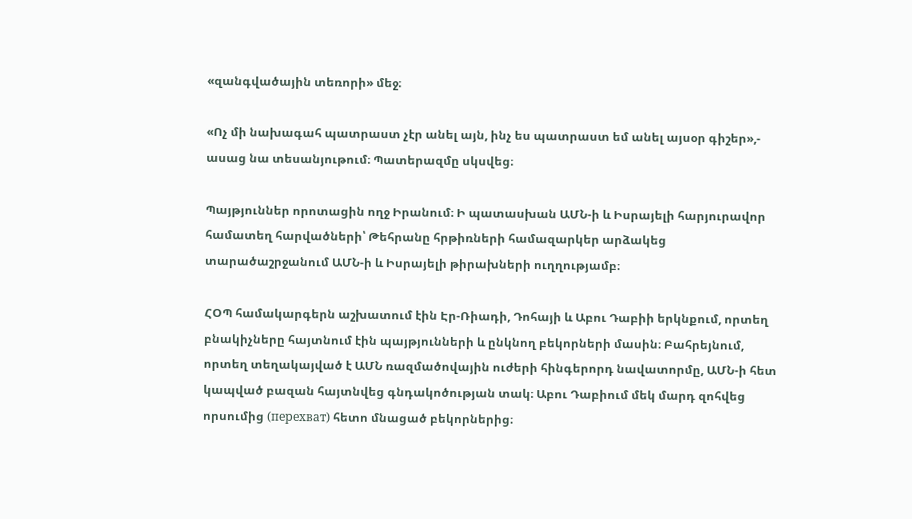«զանգվածային տեռորի» մեջ։

«Ոչ մի նախագահ պատրաստ չէր անել այն, ինչ ես պատրաստ եմ անել այսօր գիշեր»,- ասաց նա տեսանյութում։ Պատերազմը սկսվեց։

Պայթյուններ որոտացին ողջ Իրանում։ Ի պատասխան ԱՄՆ-ի և Իսրայելի հարյուրավոր համատեղ հարվածների՝ Թեհրանը հրթիռների համազարկեր արձակեց տարածաշրջանում ԱՄՆ-ի և Իսրայելի թիրախների ուղղությամբ։

ՀՕՊ համակարգերն աշխատում էին Էր-Ռիադի, Դոհայի և Աբու Դաբիի երկնքում, որտեղ բնակիչները հայտնում էին պայթյունների և ընկնող բեկորների մասին։ Բահրեյնում, որտեղ տեղակայված է ԱՄՆ ռազմածովային ուժերի հինգերորդ նավատորմը, ԱՄՆ-ի հետ կապված բազան հայտնվեց գնդակոծության տակ։ Աբու Դաբիում մեկ մարդ զոհվեց որսումից (перехват) հետո մնացած բեկորներից։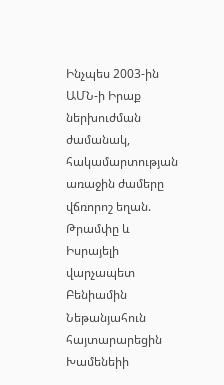Ինչպես 2003-ին ԱՄՆ-ի Իրաք ներխուժման ժամանակ, հակամարտության առաջին ժամերը վճռորոշ եղան. Թրամփը և Իսրայելի վարչապետ Բենիամին Նեթանյահուն հայտարարեցին Խամենեիի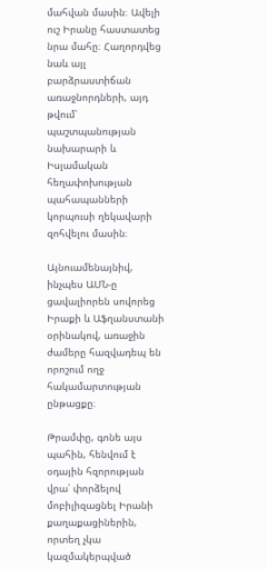մահվան մասին։ Ավելի ուշ Իրանը հաստատեց նրա մահը։ Հաղորդվեց նաև այլ բարձրաստիճան առաջնորդների, այդ թվում՝ պաշտպանության նախարարի և Իսլամական հեղափոխության պահապանների կորպուսի ղեկավարի զոհվելու մասին։

Այնուամենայնիվ, ինչպես ԱՄՆ-ը ցավալիորեն սովորեց Իրաքի և Աֆղանստանի օրինակով, առաջին ժամերը հազվադեպ են որոշում ողջ հակամարտության ընթացքը։

Թրամփը, գոնե այս պահին, հենվում է օդային հզորության վրա՝ փորձելով մոբիլիզացնել Իրանի քաղաքացիներին, որտեղ չկա կազմակերպված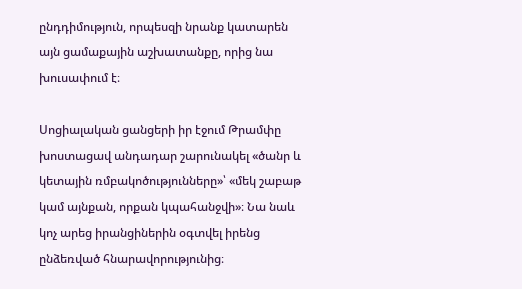ընդդիմություն, որպեսզի նրանք կատարեն այն ցամաքային աշխատանքը, որից նա խուսափում է։

Սոցիալական ցանցերի իր էջում Թրամփը խոստացավ անդադար շարունակել «ծանր և կետային ռմբակոծությունները»՝ «մեկ շաբաթ կամ այնքան, որքան կպահանջվի»։ Նա նաև կոչ արեց իրանցիներին օգտվել իրենց ընձեռված հնարավորությունից։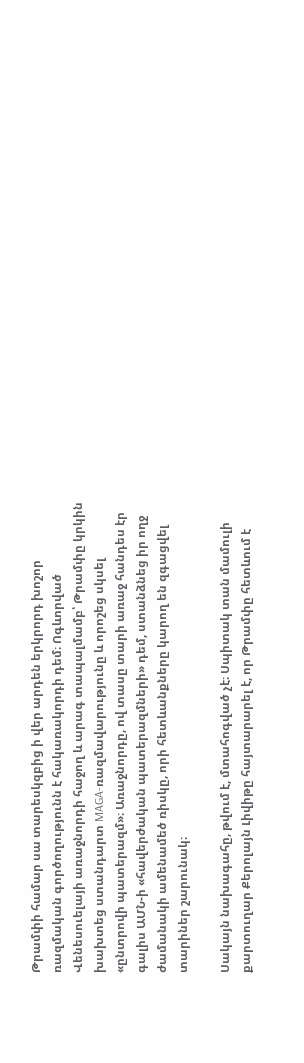Թրամփի համար սա տարեսկզբից ի վեր արդեն երկրորդ խոշոր ռազմական գործողությունն է հակառակորդի դեմ։ Ոգևորված Վենեսուելայի առաջնորդի հաջող և արագ տապալմամբ՝ Թրամփը կրկին խախտեց ստանդարտ MAGA-ռազմավարությունը և որոշեց սկսել «ընտրովի պատերազմ»։ Առաջնորդը, ով տասը տարի առաջ հանդես էր գալիս ԱՄՆ-ի «հավերժական պատերազմների» դեմ, ստանձնեց իր ողջ ժամանակի ամենամեծ ռիսկը, որի հետևանքները կարող են զգացվել տարիներ շարունակ։

Սակայն նախագահը, թվում է, մտահոգված չէ։ Սպիտակ տան մամուլի քարտուղար Քերոլայն Լիվիթը հայտարարել է, որ Թրամփը հետևում է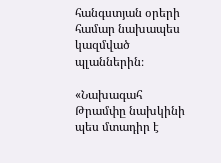հանգստյան օրերի համար նախապես կազմված պլաններին։

«Նախագահ Թրամփը նախկինի պես մտադիր է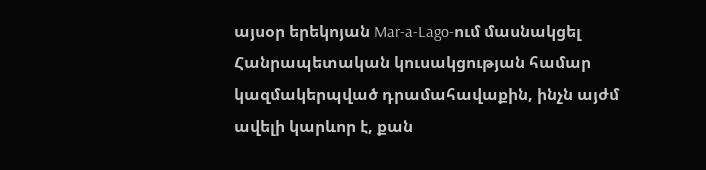այսօր երեկոյան Mar-a-Lago-ում մասնակցել Հանրապետական կուսակցության համար կազմակերպված դրամահավաքին, ինչն այժմ ավելի կարևոր է, քան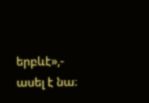երբևէ»,- ասել է նա։